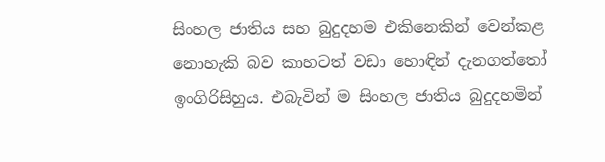සිංහල ජාතිය සහ බුදුදහම එකිනෙකින් වෙන්කළ නොහැකි බව කාහටත් වඩා හොඳින් දැනගත්තෝ ඉංගිරිසිහුය. එබැවින් ම සිංහල ජාතිය බුදුදහමින්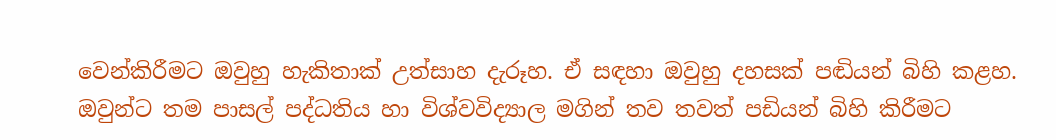වෙන්කිරීමට ඔවුහු හැකිතාක්‌ උත්සාහ දැරූහ. ඒ සඳහා ඔවුහු දහසක්‌ පඬියන් බිහි කළහ. ඔවුන්ට තම පාසල් පද්ධතිය හා විශ්වවිද්‍යාල මගින් තව තවත් පඩියන් බිහි කිරීමට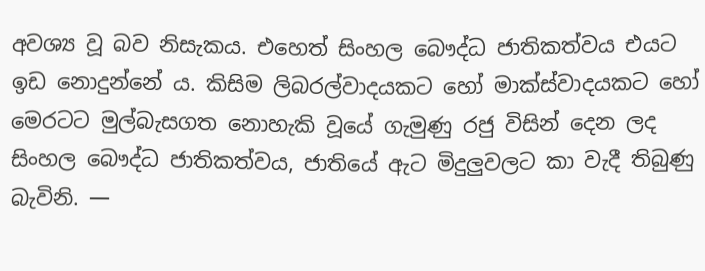අවශ්‍ය වූ බව නිසැකය. එහෙත් සිංහල බෞද්ධ ජාතිකත්වය එයට ඉඩ නොදුන්නේ ය. කිසිම ලිබරල්වාදයකට හෝ මාක්‌ස්‌වාදයකට හෝ මෙරටට මුල්බැසගත නොහැකි වූයේ ගැමුණු රජු විසින් දෙන ලද සිංහල බෞද්ධ ජාතිකත්වය, ජාතියේ ඇට මිදුලුවලට කා වැදී තිබුණු බැවිනි. —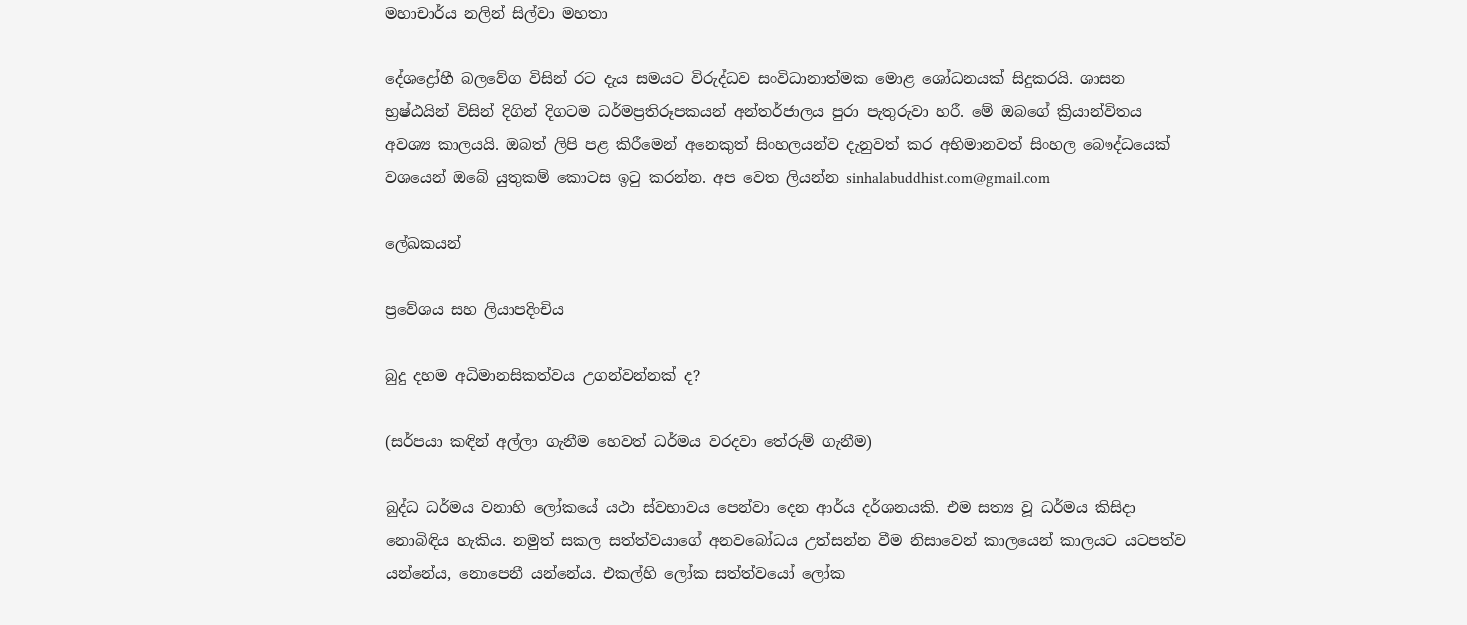මහාචාර්ය නලින් සිල්වා මහතා

දේශද්‍රෝහී බලවේග විසින් රට දැය සමයට විරුද්ධව සංවිධානාත්මක මොළ ශෝධනයක් සිදුකරයි. ශාසන භ්‍රෂ්ඨයින් විසින් දිගින් දිගටම ධර්මප්‍රතිරූපකයන් අන්තර්ජාලය පුරා පැතුරුවා හරී. මේ ඔබගේ ක්‍රියාන්විතය අවශ්‍ය කාලයයි. ඔබත් ලිපි පළ කිරීමෙන් අනෙකුත් සිංහලයන්ව දැනුවත් කර අභිමානවත් සිංහල බෞද්ධයෙක් වශයෙන් ඔබේ යුතුකම් කොටස ඉ‍ටු කරන්න. අප වෙත ලියන්න sinhalabuddhist.com@gmail.com

ලේඛකයන්

ප්‍රවේශය සහ ලියාපදිංචිය

බුදු දහම අධිමානසිකත්වය උගන්වන්නක් ද?

(සර්පයා කඳින් අල්ලා ගැනීම හෙවත් ධර්මය වරදවා තේරුම් ගැනීම)

බුද්ධ ධර්මය වනාහි ලෝකයේ යථා ස්වභාවය පෙන්වා දෙන ආර්ය දර්ශනයකි. එම සත්‍ය වූ ධර්මය කිසිදා නොබිඳිය හැකිය. නමුත් සකල සත්ත්වයාගේ අනවබෝධය උත්සන්න වීම නිසාවෙන් කාලයෙන් කාලයට යටපත්ව යන්නේය, නොපෙනී යන්නේය. එකල්හි ලෝක සත්ත්වයෝ ලෝක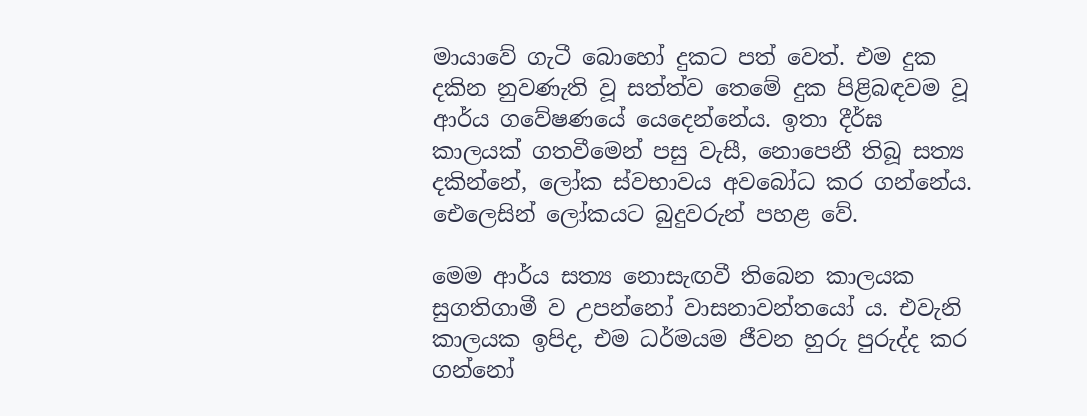මායාවේ ගැටී බොහෝ දුකට පත් වෙත්. එම දුක දකින නුවණැති වූ සත්ත්ව තෙමේ දුක පිළිබඳවම වූ ආර්ය ගවේෂණයේ යෙදෙන්නේය. ඉතා දීර්ඝ කාලයක් ගතවීමෙන් පසු වැසී, නොපෙනී තිබූ සත්‍ය දකින්නේ, ලෝක ස්වභාවය අවබෝධ කර ගන්නේය. ඓලෙසින් ලෝකයට බුදුවරුන් පහළ වේ.

මෙම ආර්ය සත්‍ය නොසැඟවී තිබෙන කාලයක සුගතිගාමී ව උපන්නෝ වාසනාවන්තයෝ ය. එවැනි කාලයක ඉපිද, එම ධර්මයම ජීවන හුරු පුරුද්ද කර ගන්නෝ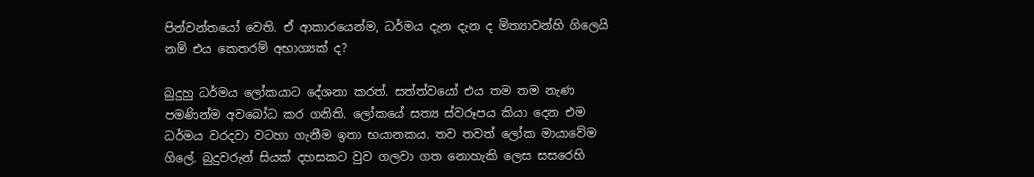පින්වන්තයෝ වෙති. ඒ ආකාරයෙන්ම, ධර්මය දැන දැන ද මිත්‍යාවන්හි ගිලෙයි නම් එය කෙතරම් අභාග්‍යක් ද?

බුදුහු ධර්මය ලෝකයාට දේශනා කරත්. සත්ත්වයෝ එය තම තම නැණ පමණින්ම අවබෝධ කර ගනිති. ලෝකයේ සත්‍ය ස්වරූපය කියා දෙන එම ධර්මය වරදවා වටහා ගැනීම ඉතා භයානකය. තව තවත් ලෝක මායාවේම ගිලේ. බුදුවරුන් සියක් දහසකට වුව ගලවා ගත නොහැකි ලෙස සසරෙහි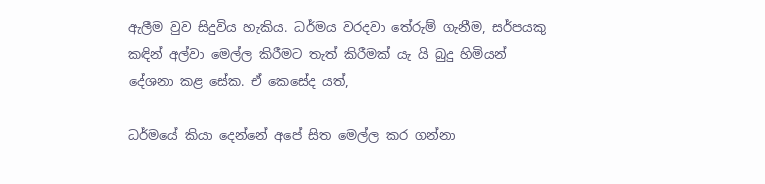ඇලීම වුව සිදුවිය හැකිය. ධර්මය වරදවා තේරුම් ගැනීම, සර්පයකු කඳින් අල්වා මෙල්ල කිරීමට තැත් කිරීමක් යැ යි බුදු හිමියන් දේශනා කළ සේක. ඒ කෙසේද යත්,

ධර්මයේ කියා දෙන්නේ අපේ සිත මෙල්ල කර ගන්නා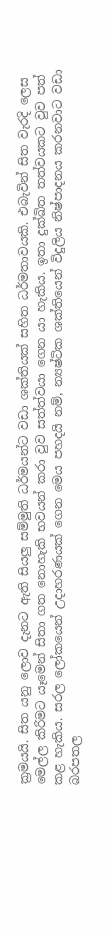ක්‍රමයයි. සිත යනු ලොව දැනට ඇති සියලු සම්මුති ධර්මයන්ට වඩා ශක්තියක් සහිත ධර්මතාවයකි. එබැවින් සිත වැරදි ලෙස මෙල්ල කිරිමට යෑමෙන් සිතා ගත නොහැකි භවයන් කරා වුව සත්ත්වයා ගෙන යා හැකිය. ඉතා දුක්ඛිත තත්වයකට වුව පත් කළ හැකිය. සරල ලෝකයෙන් උදාහරණයක් ගෙන මෙය පහදයි නම්, න්‍යෂ්ටික ශක්තියෙන් විදුලිය නිෂ්පාදනය කරනවාට වඩා බරපතල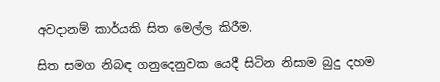අවදානම් කාර්යකි සිත මෙල්ල කිරීම.

සිත සමග නිබඳ ගනුදෙනුවක යෙදී සිටින නිසාම බුදු දහම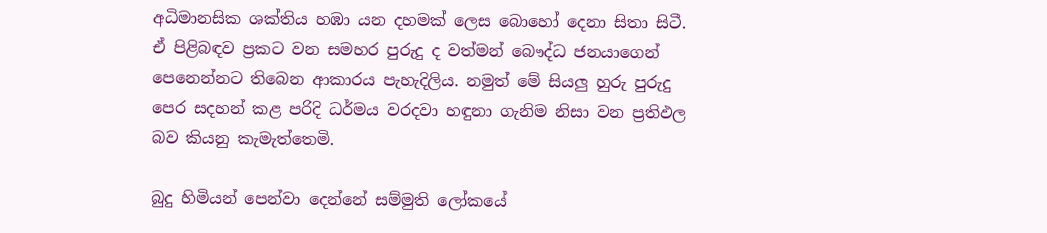අධිමානසික ශක්තිය හඹා යන දහමක් ලෙස බොහෝ දෙනා සිතා සිටී. ඒ පිළිබඳව ප්‍රකට වන සමහර පුරුදු ද වත්මන් බෞද්ධ ජනයාගෙන් පෙනෙන්නට තිබෙන ආකාරය පැහැදිලිය. නමුත් මේ සියලු හුරු පුරුදු පෙර සදහන් කළ පරිදි ධර්මය වරදවා හඳුනා ගැනිම නිසා වන ප්‍රතිඵල බව කියනු කැමැත්තෙමි.

බුදු හිමියන් පෙන්වා දෙන්නේ සම්මුති ලෝකයේ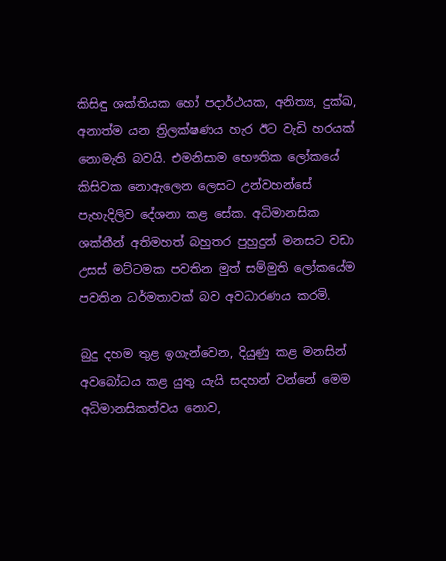කිසිඳු ශක්තියක හෝ පදාර්ථයක, අනිත්‍ය, දුක්ඛ, අනාත්ම යන ත්‍රිලක්ෂණය හැර ඊට වැඩි හරයක් නොමැති බවයි. එමනිසාම භෞතික ලෝකයේ කිසිවක නොඇලෙන ලෙසට උන්වහන්සේ පැහැදිලිව දේශනා කළ සේක. අධිමානසික ශක්තීන් අතිමහත් බහුතර පුහුදුන් මනසට වඩා උසස් මට්ටමක පවතින මුත් සම්මුති ලෝකයේම පවතින ධර්මතාවක් බව අවධාරණය කරමි.

බුදු දහම තුළ ඉගැන්වෙන, දියුණු කළ මනසින් අවබෝධය කළ යුතු යැයි සදහන් වන්නේ මෙම අධිමානසිකත්වය නොව,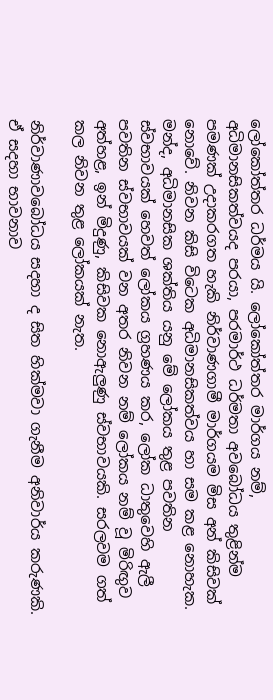ලෝකෝත්තර ධර්මය යි. ලෝකෝත්තර මාර්ගය නම්, අධිමානසිකත්වයද පරයා, පරමාර්ථ ධර්මතා අවබෝධය තුළින්ම පමණක් උදාකරගත හැකි නිර්වාණගාමී මාර්ගයම මිස අන් කිසිවක් නොවේ. නිවන කිසි විටෙක අධිමානසිකත්වය හා සම කළ නොහැක. මන්ද, අධිමානසික ශක්තිය යනු මේ ලෝකය තුළ පවතින ස්වභාවයක් හෙවත් ලෝකය ග්‍රහණය කර, ලෝක ධාතුවෙහි ඇලී පවතින ස්වභාවයක් වන අතර නිවන නම් ලෝකය නම් වූ මිරිඟුව අත්හළ, ඉන් මිදුණු, කිසිවක නොඇලුණු ස්වභාවයකි. සරලවම ගත් කල නිවන තුළ ලෝකයක් නැත.

නිර්වාණාවබෝධය සදහා ද සිත හික්මවා ගැනීම අනිවාර්ය කරුණකි. ඒ සදහා භාවනාව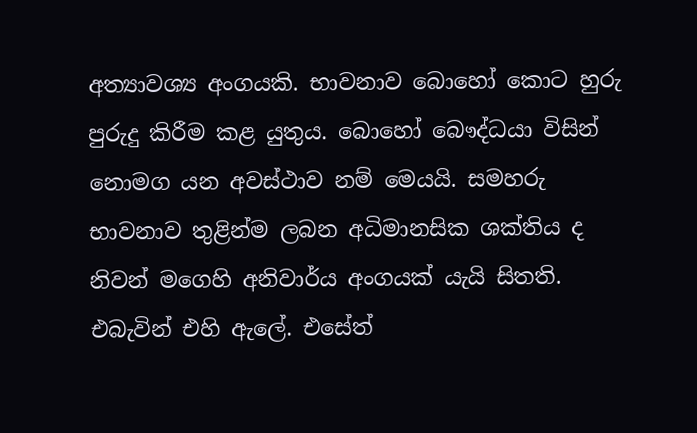අත්‍යාවශ්‍ය අංගයකි. භාවනාව බොහෝ කොට හුරු පුරුදු කිරීම කළ යුතුය. බොහෝ බෞද්ධයා විසින් නොමග යන අවස්ථාව නම් මෙයයි. සමහරු භාවනාව තුළින්ම ලබන අධිමානසික ශක්තිය ද නිවන් මගෙහි අනිවාර්ය අංගයක් යැයි සිතති. එබැවින් එහි ඇලේ. එසේත්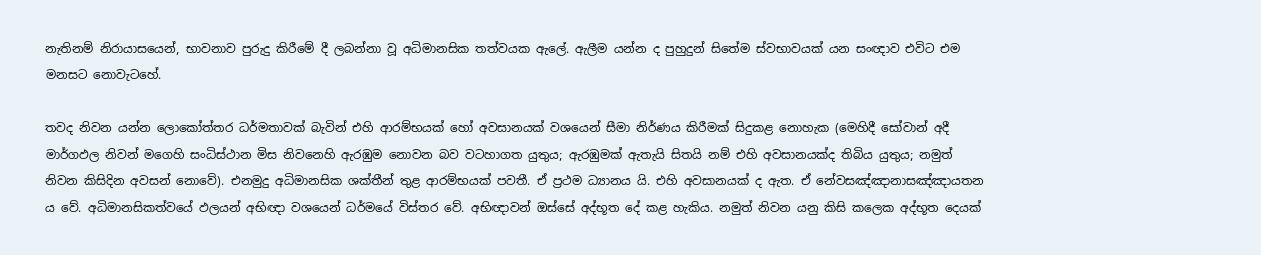නැතිනම් නිරායාසයෙන්, භාවනාව පුරුදු කිරීමේ දී ලබන්නා වූ අධිමානසික තත්වයක ඇලේ. ඇලීම යන්න ද පුහුදුන් සිතේම ස්වභාවයක් යන සංඥාව එවිට එම මනසට නොවැටහේ.

තවද නිවන යන්න ලොකෝත්තර ධර්මතාවක් බැවින් එහි ආරම්භයක් හෝ අවසානයක් වශයෙන් සීමා නිර්ණය කිරීමක් සිදුකළ නොහැක (මෙහිදී සෝවාන් අදී මාර්ගඵල නිවන් මගෙහි සංධිස්ථාන මිස නිවනෙහි ඇරඹුම නොවන බව වටහාගත යුතුය; ඇරඹුමක් ඇතැයි සිතයි නම් එහි අවසානයක්ද තිබිය යුතුය; නමුත් නිවන කිසිදින අවසන් නොවේ). එනමුදු අධිමානසික ශක්තීන් තුළ ආරම්භයක් පවතී. ඒ ප්‍රථම ධ්‍යානය යි. එහි අවසානයක් ද ඇත. ඒ නේවසඤ්ඤානාසඤ්ඤායතන ය වේ. අධිමානසිකත්වයේ ඵලයන් අභිඥා වශයෙන් ධර්මයේ විස්තර වේ. අභිඥාවන් ඔස්සේ අද්භූත දේ කළ හැකිය. නමුත් නිවන යනු කිසි කලෙක අද්භූත දෙයක්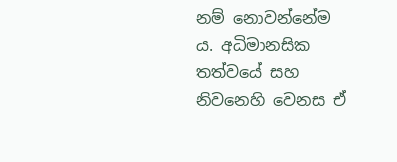නම් නොවන්නේම ය. අධිමානසික තත්වයේ සහ නිවනෙහි වෙනස ඒ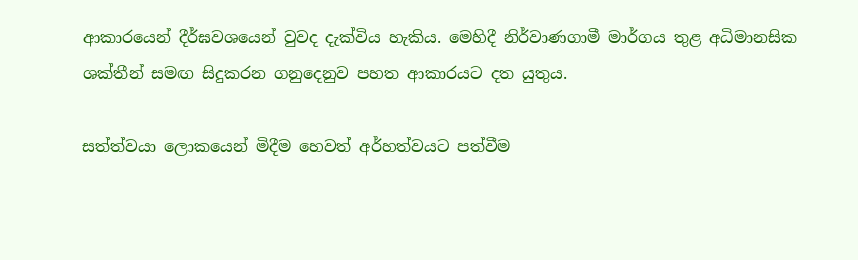ආකාරයෙන් දීර්ඝවශයෙන් වුවද දැක්විය හැකිය. මෙහිදී නිර්වාණගාමී මාර්ගය තුළ අධිමානසික ශක්තීන් සමඟ සිදුකරන ගනුදෙනුව පහත ආකාරයට දත යුතුය.

සත්ත්වයා ලොකයෙන් මිදීම හෙවත් අර්හත්වයට පත්වීම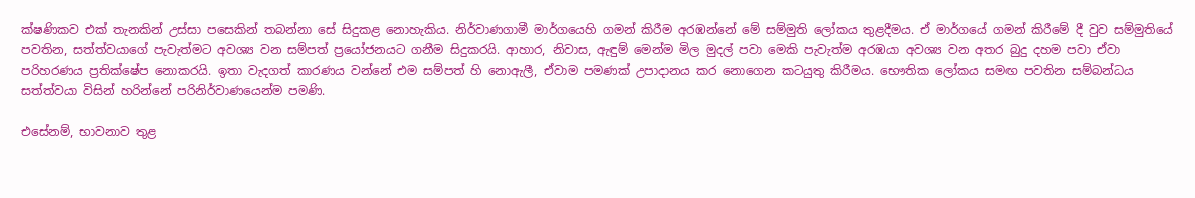ක්ෂණිකව එක් තැනකින් උස්සා පසෙකින් තබන්නා සේ සිදුකළ නොහැකිය. නිර්වාණගාමී මාර්ගයෙහි ගමන් කිරීම අරඹන්නේ මේ සම්මුති ලෝකය තුළදීමය. ඒ මාර්ගයේ ගමන් කිරීමේ දී වුව සම්මුතියේ පවතින, සත්ත්වයාගේ පැවැත්මට අවශ්‍ය වන සම්පත් ප්‍රයෝජනයට ගනීම සිදුකරයි. ආහාර, නිවාස, ඇඳුම් මෙන්ම මිල මුදල් පවා මෙකි පැවැත්ම අරඹයා අවශ්‍ය වන අතර බුදු දහම පවා ඒවා පරිහරණය ප්‍රතික්ෂේප නොකරයි. ඉතා වැදගත් කාරණය වන්නේ එම සම්පත් හි නොඇලී, ඒවාම පමණක් උපාදානය කර නොගෙන කටයුතු කිරීමය. භෞතික ලෝකය සමඟ පවතින සම්බන්ධය සත්ත්වයා විසින් හරින්නේ පරිනිර්වාණයෙන්ම පමණි.

එසේනම්, භාවනාව තුළ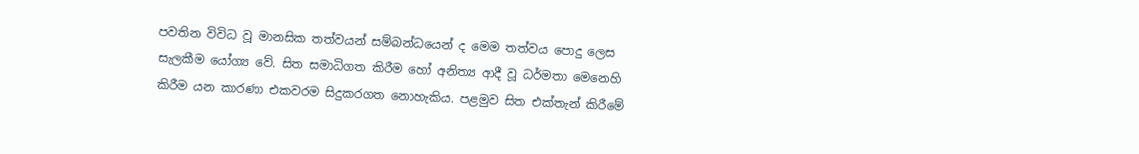පවතින විවිධ වූ මානසික තත්වයන් සම්බන්ධයෙන් ද මෙම තත්වය පොදු ලෙස සැලකීම යෝග්‍ය වේ. සිත සමාධිගත කිරීම හෝ අනිත්‍ය ආදී වූ ධර්මතා මෙනෙහි කිරීම යන කාරණා එකවරම සිදුකරගත නොහැකිය. පළමුව සිත එක්තැන් කිරීමේ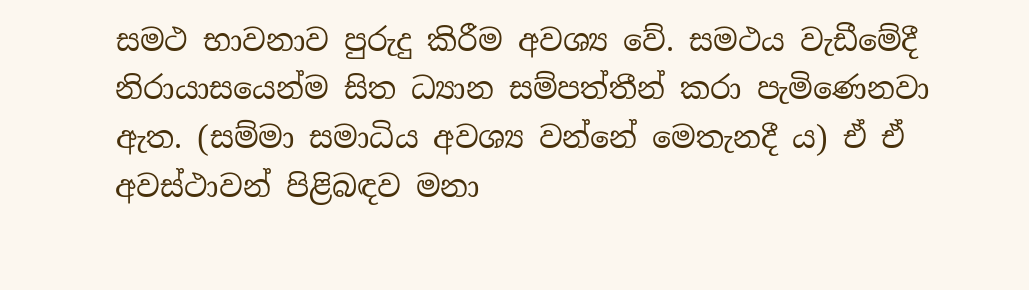සමථ භාවනාව පුරුදු කිරීම අවශ්‍ය වේ. සමථය වැඩීමේදී නිරායාසයෙන්ම සිත ධ්‍යාන සම්පත්තීන් කරා පැමිණෙනවා ඇත. (සම්මා සමාධිය අවශ්‍ය වන්නේ මෙතැනදී ය) ඒ ඒ අවස්ථාවන් පිළිබඳව මනා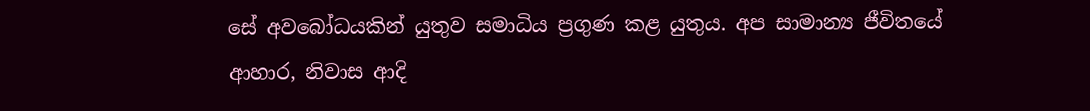සේ අවබෝධයකින් යුතුව සමාධිය ප්‍රගුණ කළ යුතුය. අප සාමාන්‍ය ජීවිතයේ ආහාර, නිවාස ආදි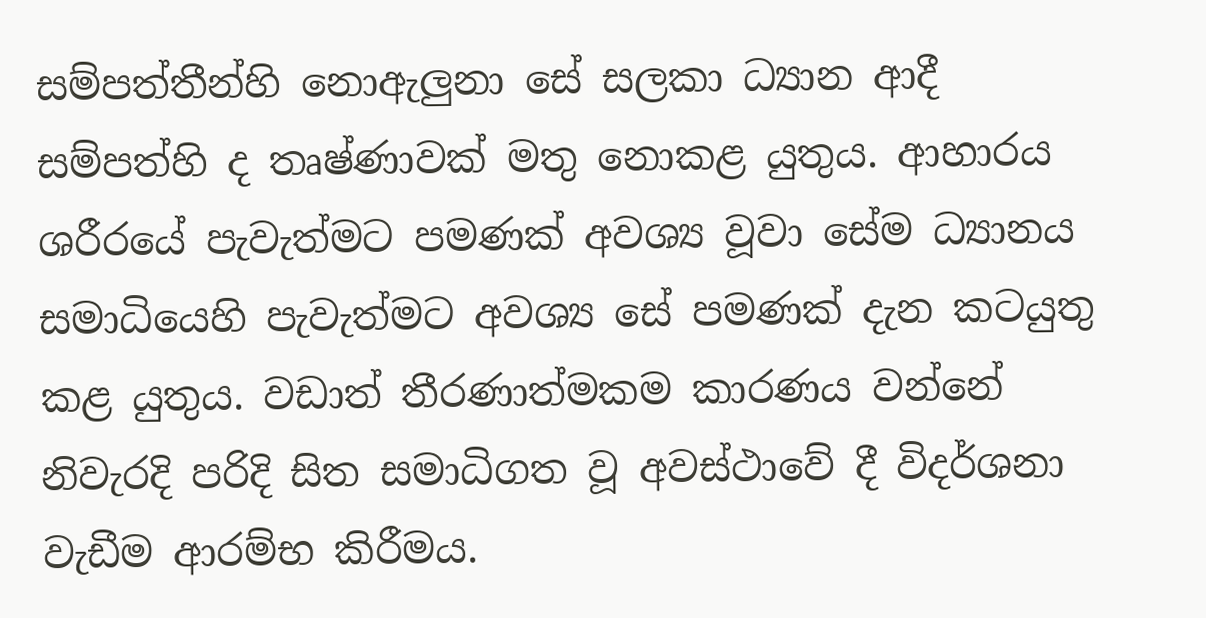සම්පත්තීන්හි නොඇලුනා සේ සලකා ධ්‍යාන ආදී සම්පත්හි ද තෘෂ්ණාවක් මතු නොකළ යුතුය. ආහාරය ශරීරයේ පැවැත්මට පමණක් අවශ්‍ය වූවා සේම ධ්‍යානය සමාධියෙහි පැවැත්මට අවශ්‍ය සේ පමණක් දැන කටයුතු කළ යුතුය. වඩාත් තීරණාත්මකම කාරණය වන්නේ නිවැරදි පරිදි සිත සමාධිගත වූ අවස්ථාවේ දී විදර්ශනා වැඩීම ආරම්භ කිරීමය.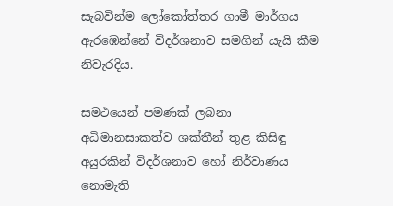සැබවින්ම ලෝකෝත්තර ගාමී මාර්ගය ඇරඹෙන්නේ විදර්ශනාව සමගින් යැයි කීම නිවැරදිය.

සමථයෙන් පමණක් ලබනා අධිමානසාකත්ව ශක්තීන් තුළ කිසිඳු අයුරකින් විදර්ශනාව හෝ නිර්වාණය නොමැති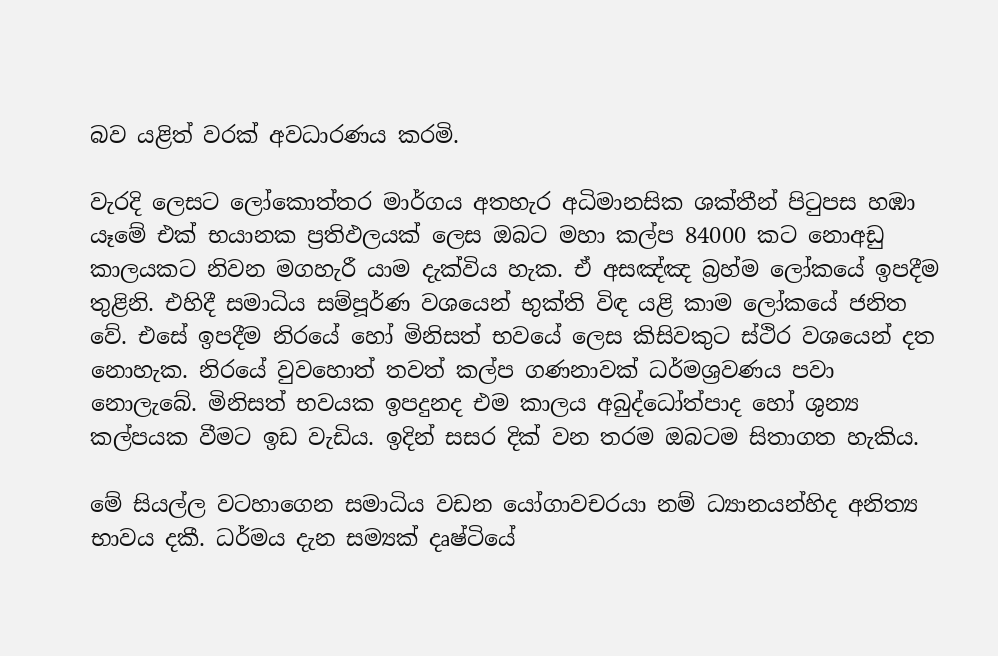බව යළිත් වරක් අවධාරණය කරමි.

වැරදි ලෙසට ලෝකොත්තර මාර්ගය අතහැර අධිමානසික ශක්තීන් පිටුපස හඹා යෑමේ එක් භයානක ප්‍රතිඵලයක් ලෙස ඔබට මහා කල්ප 84000 කට නොඅඩු කාලයකට නිවන මගහැරී යාම දැක්විය හැක. ඒ අසඤ්ඤ බ්‍රහ්ම ලෝකයේ ඉපදීම තුළිනි. එහිදී සමාධිය සම්පූර්ණ වශයෙන් භුක්ති විඳ යළි කාම ලෝකයේ ජනිත වේ. එසේ ඉපදීම නිරයේ හෝ මිනිසත් භවයේ ලෙස කිසිවකුට ස්ථිර වශයෙන් දත නොහැක. නිරයේ වුවහොත් තවත් කල්ප ගණනාවක් ධර්මශ්‍රවණය පවා නොලැබේ. මිනිසත් භවයක ඉපදුනද එම කාලය අබුද්ධෝත්පාද හෝ ශුන්‍ය කල්පයක වීමට ඉඩ වැඩිය. ඉදින් සසර දික් වන තරම ඔබටම සිතාගත හැකිය.

මේ සියල්ල වටහාගෙන සමාධිය වඩන යෝගාවචරයා නම් ධ්‍යානයන්හිද අනිත්‍ය භාවය දකී. ධර්මය දැන සම්‍යක් දෘෂ්ටියේ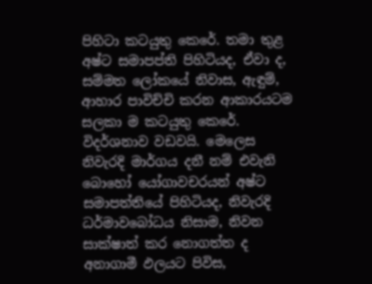පිහිටා කටයුතු කෙරේ. තමා තුළ අෂ්ට සමාපප්ති පිහිටියද, ඒවා ද, සම්මත ලෝකයේ නිවාස, ඇඳුම්, ආහාර පාවිච්චි කරන ආකාරයටම සලකා ම කටයුතු කෙරේ. විදර්ශනාව වඩවයි. මෙලෙස නිවැරදි මාර්ගය දනී නම් එවැනි බොහෝ යෝගාවචරයන් අෂ්ට සමාපත්තියේ පිහිටියද, නිවැරදි ධර්මාවබෝධය නිසාම, නිවන සාක්ෂාත් කර නොගත්ත ද අනාගාමී ඵලයට පිවිස,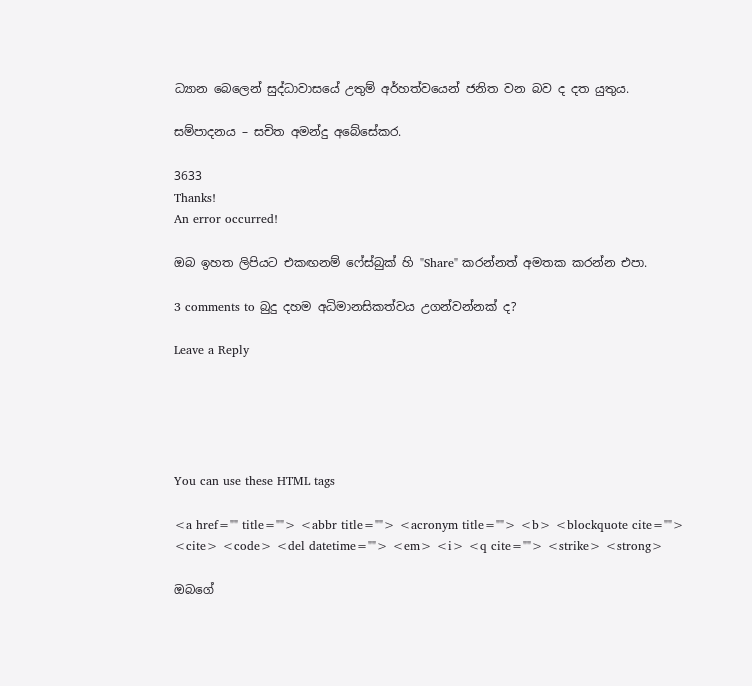ධ්‍යාන බෙලෙන් සුද්ධාවාසයේ උතුම් අර්හත්වයෙන් ජනිත වන බව ද දත යුතුය.

සම්පාදනය – සචිත අමන්දු අබේසේකර.

3633
Thanks!
An error occurred!

ඔබ ඉහත ලිපියට එකඟනම් ෆේස්බුක් හි "Share" කරන්නත් අමතක කරන්න එපා.

3 comments to බුදු දහම අධිමානසිකත්වය උගන්වන්නක් ද?

Leave a Reply





You can use these HTML tags

<a href="" title=""> <abbr title=""> <acronym title=""> <b> <blockquote cite=""> <cite> <code> <del datetime=""> <em> <i> <q cite=""> <strike> <strong>

ඔබගේ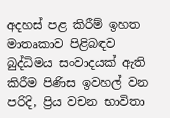අදහස් පළ කිරීම් ඉහත මාතෘකාව පිළිබඳව බුද්ධිමය සංවාදයක් ඇති කිරීම පිණිස ඉවහල් වන පරිදි, ප්‍රිය වචන භාවිතා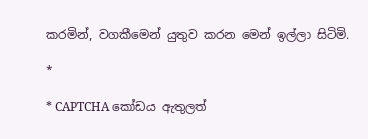කරමින්, වගකීමෙන් යුතුව කරන මෙන් ඉල්ලා සිටිමි.

*

* CAPTCHA කෝඩය ඇතුලත්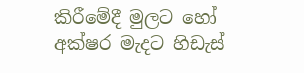කිරීමේදී මුලට හෝ අක්ෂර මැදට හිඩැස්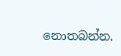නොතබන්න.